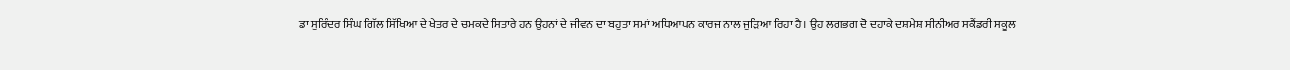ਡਾ ਸੁਰਿੰਦਰ ਸਿੰਘ ਗਿੱਲ ਸਿੱਖਿਆ ਦੇ ਖੇਤਰ ਦੇ ਚਮਕਦੇ ਸਿਤਾਰੇ ਹਨ ਉਹਨਾਂ ਦੇ ਜੀਵਨ ਦਾ ਬਹੁਤਾ ਸਮਾਂ ਅਧਿਆਪਨ ਕਾਰਜ ਨਾਲ ਜੁੜਿਆ ਰਿਹਾ ਹੈ। ਉਹ ਲਗਭਗ ਦੋ ਦਹਾਕੇ ਦਸ਼ਮੇਸ਼ ਸੀਨੀਅਰ ਸਕੈਂਡਰੀ ਸਕੂਲ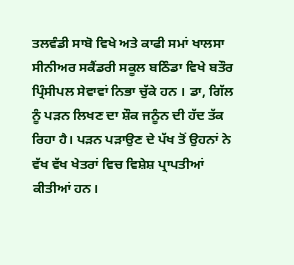ਤਲਵੰਡੀ ਸਾਬੋ ਵਿਖੇ ਅਤੇ ਕਾਫੀ ਸਮਾਂ ਖਾਲਸਾ ਸੀਨੀਅਰ ਸਕੈਂਡਰੀ ਸਕੂਲ ਬਠਿੰਡਾ ਵਿਖੇ ਬਤੌਰ ਪ੍ਰਿੰਸੀਪਲ ਸੇਵਾਵਾਂ ਨਿਭਾ ਚੁੱਕੇ ਹਨ । ਡਾ, ਗਿੱਲ ਨੂੰ ਪੜਨ ਲਿਖਣ ਦਾ ਸ਼ੌਕ ਜਨੂੰਨ ਦੀ ਹੱਦ ਤੱਕ ਰਿਹਾ ਹੈ। ਪੜਨ ਪੜਾਉਣ ਦੇ ਪੱਖ ਤੋਂ ਉਹਨਾਂ ਨੇ ਵੱਖ ਵੱਖ ਖੇਤਰਾਂ ਵਿਚ ਵਿਸ਼ੇਸ਼ ਪ੍ਰਾਪਤੀਆਂ ਕੀਤੀਆਂ ਹਨ।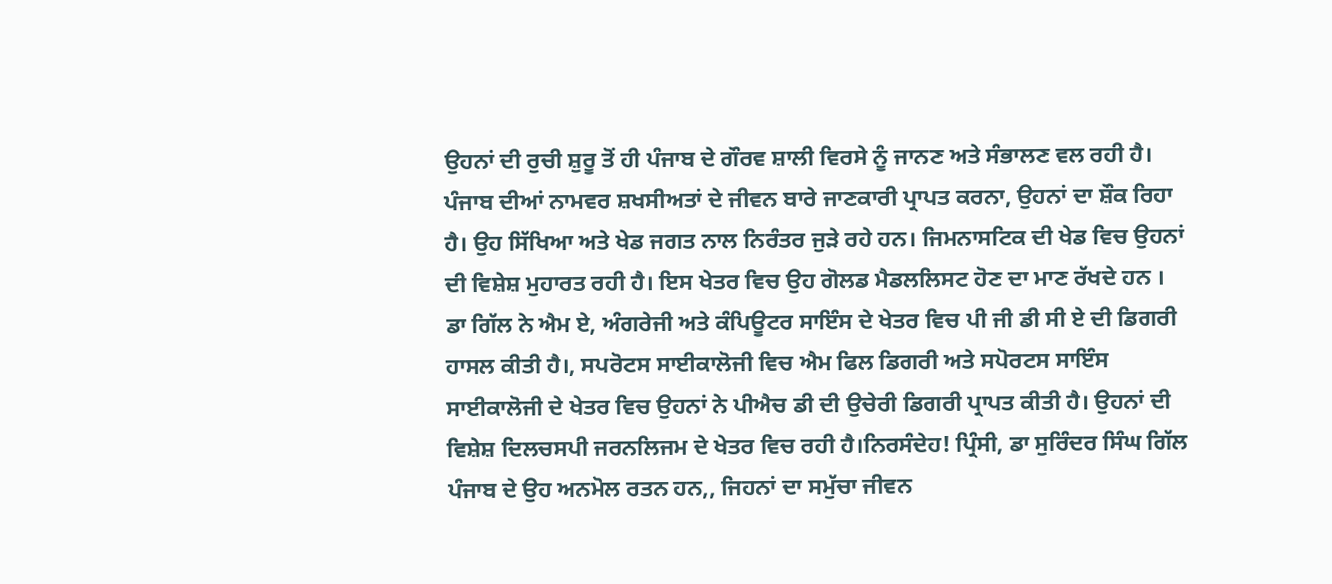ਉਹਨਾਂ ਦੀ ਰੁਚੀ ਸ਼ੁਰੂ ਤੋਂ ਹੀ ਪੰਜਾਬ ਦੇ ਗੌਰਵ ਸ਼ਾਲੀ ਵਿਰਸੇ ਨੂੰ ਜਾਨਣ ਅਤੇ ਸੰਭਾਲਣ ਵਲ ਰਹੀ ਹੈ। ਪੰਜਾਬ ਦੀਆਂ ਨਾਮਵਰ ਸ਼ਖਸੀਅਤਾਂ ਦੇ ਜੀਵਨ ਬਾਰੇ ਜਾਣਕਾਰੀ ਪ੍ਰਾਪਤ ਕਰਨਾ, ਉਹਨਾਂ ਦਾ ਸ਼ੌਕ ਰਿਹਾ ਹੈ। ਉਹ ਸਿੱਖਿਆ ਅਤੇ ਖੇਡ ਜਗਤ ਨਾਲ ਨਿਰੰਤਰ ਜੁੜੇ ਰਹੇ ਹਨ। ਜਿਮਨਾਸਟਿਕ ਦੀ ਖੇਡ ਵਿਚ ਉਹਨਾਂ ਦੀ ਵਿਸ਼ੇਸ਼ ਮੁਹਾਰਤ ਰਹੀ ਹੈ। ਇਸ ਖੇਤਰ ਵਿਚ ਉਹ ਗੋਲਡ ਮੈਡਲਲਿਸਟ ਹੋਣ ਦਾ ਮਾਣ ਰੱਖਦੇ ਹਨ । ਡਾ ਗਿੱਲ ਨੇ ਐਮ ਏ, ਅੰਗਰੇਜੀ ਅਤੇ ਕੰਪਿਊਟਰ ਸਾਇੰਸ ਦੇ ਖੇਤਰ ਵਿਚ ਪੀ ਜੀ ਡੀ ਸੀ ਏ ਦੀ ਡਿਗਰੀ ਹਾਸਲ ਕੀਤੀ ਹੈ।, ਸਪਰੋਟਸ ਸਾਈਕਾਲੋਜੀ ਵਿਚ ਐਮ ਫਿਲ ਡਿਗਰੀ ਅਤੇ ਸਪੋਰਟਸ ਸਾਇੰਸ ਸਾਈਕਾਲੋਜੀ ਦੇ ਖੇਤਰ ਵਿਚ ਉਹਨਾਂ ਨੇ ਪੀਐਚ ਡੀ ਦੀ ਉਚੇਰੀ ਡਿਗਰੀ ਪ੍ਰਾਪਤ ਕੀਤੀ ਹੈ। ਉਹਨਾਂ ਦੀ ਵਿਸ਼ੇਸ਼ ਦਿਲਚਸਪੀ ਜਰਨਲਿਜਮ ਦੇ ਖੇਤਰ ਵਿਚ ਰਹੀ ਹੈ।ਨਿਰਸੰਦੇਹ! ਪ੍ਰਿੰਸੀ, ਡਾ ਸੁਰਿੰਦਰ ਸਿੰਘ ਗਿੱਲ ਪੰਜਾਬ ਦੇ ਉਹ ਅਨਮੋਲ ਰਤਨ ਹਨ,, ਜਿਹਨਾਂ ਦਾ ਸਮੁੱਚਾ ਜੀਵਨ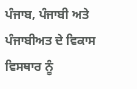ਪੰਜਾਬ, ਪੰਜਾਬੀ ਅਤੇ ਪੰਜਾਬੀਅਤ ਦੇ ਵਿਕਾਸ ਵਿਸਥਾਰ ਨੂੰ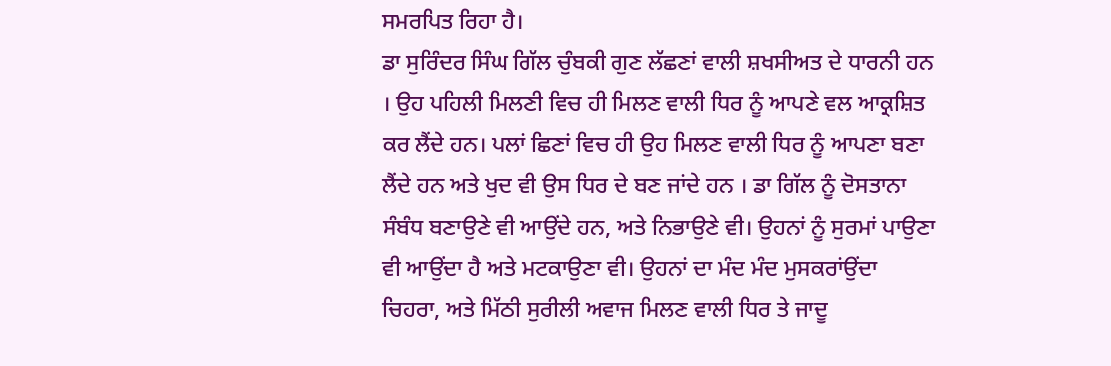ਸਮਰਪਿਤ ਰਿਹਾ ਹੈ।
ਡਾ ਸੁਰਿੰਦਰ ਸਿੰਘ ਗਿੱਲ ਚੁੰਬਕੀ ਗੁਣ ਲੱਛਣਾਂ ਵਾਲੀ ਸ਼ਖਸੀਅਤ ਦੇ ਧਾਰਨੀ ਹਨ । ਉਹ ਪਹਿਲੀ ਮਿਲਣੀ ਵਿਚ ਹੀ ਮਿਲਣ ਵਾਲੀ ਧਿਰ ਨੂੰ ਆਪਣੇ ਵਲ ਆਕ੍ਰਸ਼ਿਤ ਕਰ ਲੈਂਦੇ ਹਨ। ਪਲਾਂ ਛਿਣਾਂ ਵਿਚ ਹੀ ਉਹ ਮਿਲਣ ਵਾਲੀ ਧਿਰ ਨੂੰ ਆਪਣਾ ਬਣਾ ਲੈਂਦੇ ਹਨ ਅਤੇ ਖੁਦ ਵੀ ਉਸ ਧਿਰ ਦੇ ਬਣ ਜਾਂਦੇ ਹਨ । ਡਾ ਗਿੱਲ ਨੂੰ ਦੋਸਤਾਨਾ ਸੰਬੰਧ ਬਣਾਉਣੇ ਵੀ ਆਉਂਦੇ ਹਨ, ਅਤੇ ਨਿਭਾਉਣੇ ਵੀ। ਉਹਨਾਂ ਨੂੰ ਸੁਰਮਾਂ ਪਾਉਣਾ ਵੀ ਆਉਂਦਾ ਹੈ ਅਤੇ ਮਟਕਾਉਣਾ ਵੀ। ਉਹਨਾਂ ਦਾ ਮੰਦ ਮੰਦ ਮੁਸਕਰਾਂਉਂਦਾ ਚਿਹਰਾ, ਅਤੇ ਮਿੱਠੀ ਸੁਰੀਲੀ ਅਵਾਜ ਮਿਲਣ ਵਾਲੀ ਧਿਰ ਤੇ ਜਾਦੂ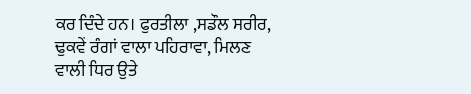ਕਰ ਦਿੰਦੇ ਹਨ। ਫੁਰਤੀਲਾ ,ਸਡੌਲ ਸਰੀਰ, ਢੁਕਵੇਂ ਰੰਗਾਂ ਵਾਲਾ ਪਹਿਰਾਵਾ, ਮਿਲਣ ਵਾਲੀ ਧਿਰ ਉਤੇ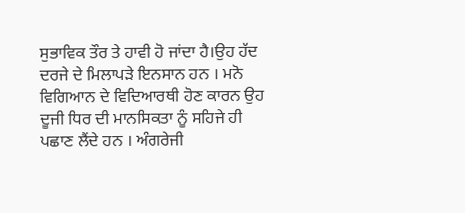ਸੁਭਾਵਿਕ ਤੌਰ ਤੇ ਹਾਵੀ ਹੋ ਜਾਂਦਾ ਹੈ।ਉਹ ਹੱਦ ਦਰਜੇ ਦੇ ਮਿਲਾਪੜੇ ਇਨਸਾਨ ਹਨ । ਮਨੋ ਵਿਗਿਆਨ ਦੇ ਵਿਦਿਆਰਥੀ ਹੋਣ ਕਾਰਨ ਉਹ ਦੂਜੀ ਧਿਰ ਦੀ ਮਾਨਸਿਕਤਾ ਨੂੰ ਸਹਿਜੇ ਹੀ ਪਛਾਣ ਲੈਂਦੇ ਹਨ । ਅੰਗਰੇਜੀ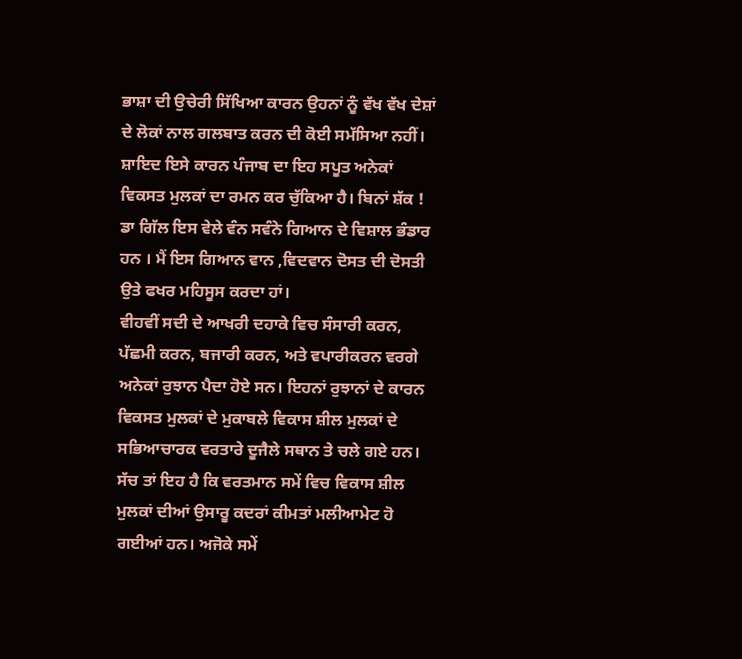ਭਾਸ਼ਾ ਦੀ ਉਚੇਰੀ ਸਿੱਖਿਆ ਕਾਰਨ ਉਹਨਾਂ ਨੂੰ ਵੱਖ ਵੱਖ ਦੇਸ਼ਾਂ ਦੇ ਲੋਕਾਂ ਨਾਲ ਗਲਬਾਤ ਕਰਨ ਦੀ ਕੋਈ ਸਮੱਸਿਆ ਨਹੀਂ। ਸ਼ਾਇਦ ਇਸੇ ਕਾਰਨ ਪੰਜਾਬ ਦਾ ਇਹ ਸਪੂਤ ਅਨੇਕਾਂ ਵਿਕਸਤ ਮੁਲਕਾਂ ਦਾ ਰਮਨ ਕਰ ਚੁੱਕਿਆ ਹੈ। ਬਿਨਾਂ ਸ਼ੱਕ ! ਡਾ ਗਿੱਲ ਇਸ ਵੇਲੇ ਵੰਨ ਸਵੰਨੇ ਗਿਆਨ ਦੇ ਵਿਸ਼ਾਲ ਭੰਡਾਰ ਹਨ । ਮੈਂ ਇਸ ਗਿਆਨ ਵਾਨ ,ਵਿਦਵਾਨ ਦੋਸਤ ਦੀ ਦੋਸਤੀ ਉਤੇ ਫਖਰ ਮਹਿਸੂਸ ਕਰਦਾ ਹਾਂ।
ਵੀਹਵੀਂ ਸਦੀ ਦੇ ਆਖਰੀ ਦਹਾਕੇ ਵਿਚ ਸੰਸਾਰੀ ਕਰਨ, ਪੱਛਮੀ ਕਰਨ, ਬਜਾਰੀ ਕਰਨ, ਅਤੇ ਵਪਾਰੀਕਰਨ ਵਰਗੇ ਅਨੇਕਾਂ ਰੁਝਾਨ ਪੈਦਾ ਹੋਏ ਸਨ। ਇਹਨਾਂ ਰੁਝਾਨਾਂ ਦੇ ਕਾਰਨ ਵਿਕਸਤ ਮੁਲਕਾਂ ਦੇ ਮੁਕਾਬਲੇ ਵਿਕਾਸ ਸ਼ੀਲ ਮੁਲਕਾਂ ਦੇ ਸਭਿਆਚਾਰਕ ਵਰਤਾਰੇ ਦੂਜੈਲੇ ਸਥਾਨ ਤੇ ਚਲੇ ਗਏ ਹਨ। ਸੱਚ ਤਾਂ ਇਹ ਹੈ ਕਿ ਵਰਤਮਾਨ ਸਮੇਂ ਵਿਚ ਵਿਕਾਸ ਸ਼ੀਲ ਮੁਲਕਾਂ ਦੀਆਂ ਉਸਾਰੂ ਕਦਰਾਂ ਕੀਮਤਾਂ ਮਲੀਆਮੇਟ ਹੋ ਗਈਆਂ ਹਨ। ਅਜੋਕੇ ਸਮੇਂ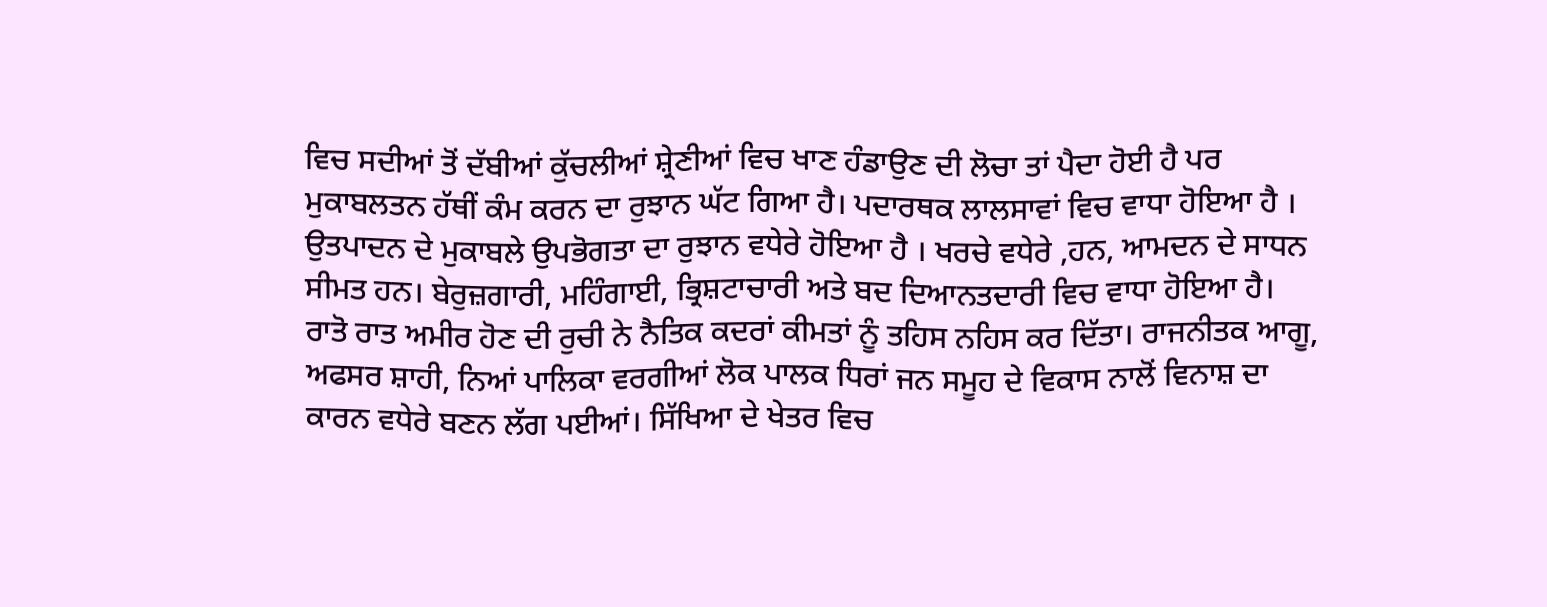ਵਿਚ ਸਦੀਆਂ ਤੋਂ ਦੱਬੀਆਂ ਕੁੱਚਲੀਆਂ ਸ਼੍ਰੇਣੀਆਂ ਵਿਚ ਖਾਣ ਹੰਡਾਉਣ ਦੀ ਲੋਚਾ ਤਾਂ ਪੈਦਾ ਹੋਈ ਹੈ ਪਰ ਮੁਕਾਬਲਤਨ ਹੱਥੀਂ ਕੰਮ ਕਰਨ ਦਾ ਰੁਝਾਨ ਘੱਟ ਗਿਆ ਹੈ। ਪਦਾਰਥਕ ਲਾਲਸਾਵਾਂ ਵਿਚ ਵਾਧਾ ਹੋਇਆ ਹੈ । ਉਤਪਾਦਨ ਦੇ ਮੁਕਾਬਲੇ ਉਪਭੋਗਤਾ ਦਾ ਰੁਝਾਨ ਵਧੇਰੇ ਹੋਇਆ ਹੈ । ਖਰਚੇ ਵਧੇਰੇ ,ਹਨ, ਆਮਦਨ ਦੇ ਸਾਧਨ ਸੀਮਤ ਹਨ। ਬੇਰੁਜ਼ਗਾਰੀ, ਮਹਿੰਗਾਈ, ਭ੍ਰਿਸ਼ਟਾਚਾਰੀ ਅਤੇ ਬਦ ਦਿਆਨਤਦਾਰੀ ਵਿਚ ਵਾਧਾ ਹੋਇਆ ਹੈ। ਰਾਤੋ ਰਾਤ ਅਮੀਰ ਹੋਣ ਦੀ ਰੁਚੀ ਨੇ ਨੈਤਿਕ ਕਦਰਾਂ ਕੀਮਤਾਂ ਨੂੰ ਤਹਿਸ ਨਹਿਸ ਕਰ ਦਿੱਤਾ। ਰਾਜਨੀਤਕ ਆਗੂ, ਅਫਸਰ ਸ਼ਾਹੀ, ਨਿਆਂ ਪਾਲਿਕਾ ਵਰਗੀਆਂ ਲੋਕ ਪਾਲਕ ਧਿਰਾਂ ਜਨ ਸਮੂਹ ਦੇ ਵਿਕਾਸ ਨਾਲੋਂ ਵਿਨਾਸ਼ ਦਾ ਕਾਰਨ ਵਧੇਰੇ ਬਣਨ ਲੱਗ ਪਈਆਂ। ਸਿੱਖਿਆ ਦੇ ਖੇਤਰ ਵਿਚ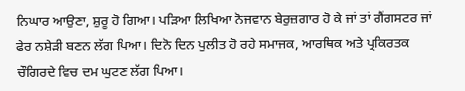ਨਿਘਾਰ ਆਉਣਾ, ਸ਼ੁਰੂ ਹੋ ਗਿਆ। ਪੜਿਆ ਲਿਖਿਆ ਨੋਜਵਾਨ ਬੇਰੁਜ਼ਗਾਰ ਹੋ ਕੇ ਜਾਂ ਤਾਂ ਗੈਂਗਸਟਰ ਜਾਂ ਫੇਰ ਨਸ਼ੇੜੀ ਬਣਨ ਲੱਗ ਪਿਆ। ਦਿਨੋ ਦਿਨ ਪੁਲੀਤ ਹੋ ਰਹੇ ਸਮਾਜਕ, ਆਰਥਿਕ ਅਤੇ ਪ੍ਰਕਿਰਤਕ ਚੌਗਿਰਦੇ ਵਿਚ ਦਮ ਘੁਟਣ ਲੱਗ ਪਿਆ।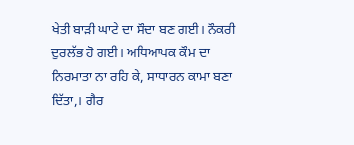ਖੇਤੀ ਬਾੜੀ ਘਾਟੇ ਦਾ ਸੌਦਾ ਬਣ ਗਈ। ਨੌਕਰੀ ਦੁਰਲੱਭ ਹੋ ਗਈ। ਅਧਿਆਪਕ ਕੌਮ ਦਾ ਨਿਰਮਾਤਾ ਨਾ ਰਹਿ ਕੇ, ਸਾਧਾਰਨ ਕਾਮਾ ਬਣਾ ਦਿੱਤਾ,। ਗੈਰ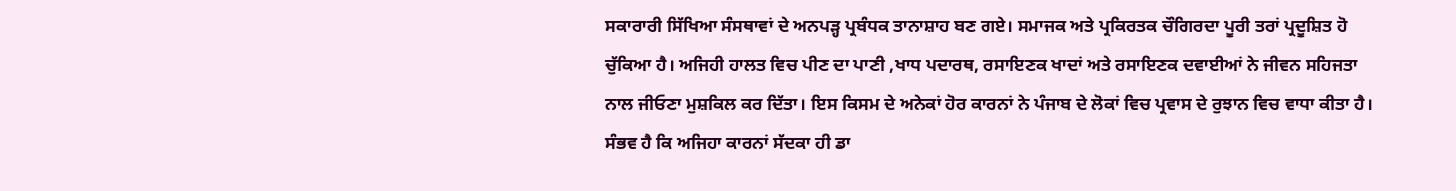ਸਕਾਰਾਰੀ ਸਿੱਖਿਆ ਸੰਸਥਾਵਾਂ ਦੇ ਅਨਪੜ੍ਹ ਪ੍ਰਬੰਧਕ ਤਾਨਾਸ਼ਾਹ ਬਣ ਗਏ। ਸਮਾਜਕ ਅਤੇ ਪ੍ਰਕਿਰਤਕ ਚੌਗਿਰਦਾ ਪੂਰੀ ਤਰਾਂ ਪ੍ਰਦੂਸ਼ਿਤ ਹੋ ਚੁੱਕਿਆ ਹੈ। ਅਜਿਹੀ ਹਾਲਤ ਵਿਚ ਪੀਣ ਦਾ ਪਾਣੀ ,ਖਾਧ ਪਦਾਰਥ, ਰਸਾਇਣਕ ਖਾਦਾਂ ਅਤੇ ਰਸਾਇਣਕ ਦਵਾਈਆਂ ਨੇ ਜੀਵਨ ਸਹਿਜਤਾ ਨਾਲ ਜੀਓਣਾ ਮੁਸ਼ਕਿਲ ਕਰ ਦਿੱਤਾ। ਇਸ ਕਿਸਮ ਦੇ ਅਨੇਕਾਂ ਹੋਰ ਕਾਰਨਾਂ ਨੇ ਪੰਜਾਬ ਦੇ ਲੋਕਾਂ ਵਿਚ ਪ੍ਰਵਾਸ ਦੇ ਰੁਝਾਨ ਵਿਚ ਵਾਧਾ ਕੀਤਾ ਹੈ। ਸੰਭਵ ਹੈ ਕਿ ਅਜਿਹਾ ਕਾਰਨਾਂ ਸੱਦਕਾ ਹੀ ਡਾ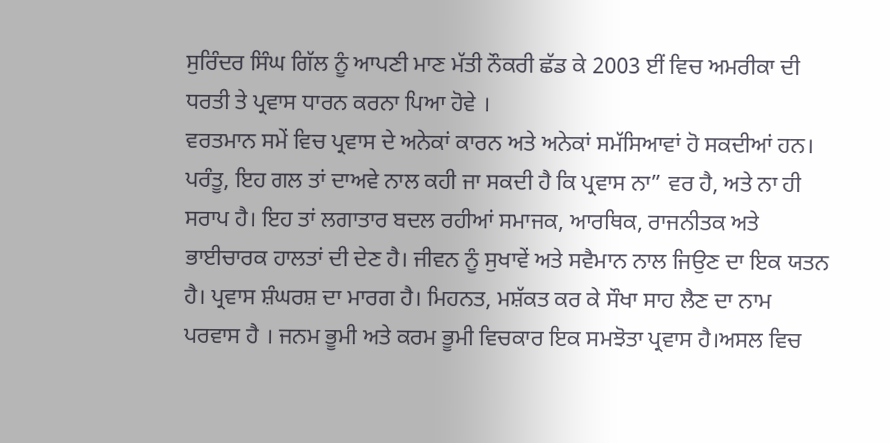ਸੁਰਿੰਦਰ ਸਿੰਘ ਗਿੱਲ ਨੂੰ ਆਪਣੀ ਮਾਣ ਮੱਤੀ ਨੌਕਰੀ ਛੱਡ ਕੇ 2003 ਈਂ ਵਿਚ ਅਮਰੀਕਾ ਦੀ ਧਰਤੀ ਤੇ ਪ੍ਰਵਾਸ ਧਾਰਨ ਕਰਨਾ ਪਿਆ ਹੋਵੇ ।
ਵਰਤਮਾਨ ਸਮੇਂ ਵਿਚ ਪ੍ਰਵਾਸ ਦੇ ਅਨੇਕਾਂ ਕਾਰਨ ਅਤੇ ਅਨੇਕਾਂ ਸਮੱਸਿਆਵਾਂ ਹੋ ਸਕਦੀਆਂ ਹਨ। ਪਰੰਤੂ, ਇਹ ਗਲ ਤਾਂ ਦਾਅਵੇ ਨਾਲ ਕਹੀ ਜਾ ਸਕਦੀ ਹੈ ਕਿ ਪ੍ਰਵਾਸ ਨਾ” ਵਰ ਹੈ, ਅਤੇ ਨਾ ਹੀ ਸਰਾਪ ਹੈ। ਇਹ ਤਾਂ ਲਗਾਤਾਰ ਬਦਲ ਰਹੀਆਂ ਸਮਾਜਕ, ਆਰਥਿਕ, ਰਾਜਨੀਤਕ ਅਤੇ ਭਾਈਚਾਰਕ ਹਾਲਤਾਂ ਦੀ ਦੇਣ ਹੈ। ਜੀਵਨ ਨੂੰ ਸੁਖਾਵੇਂ ਅਤੇ ਸਵੈਮਾਨ ਨਾਲ ਜਿਉਣ ਦਾ ਇਕ ਯਤਨ ਹੈ। ਪ੍ਰਵਾਸ ਸ਼ੰਘਰਸ਼ ਦਾ ਮਾਰਗ ਹੈ। ਮਿਹਨਤ, ਮਸ਼ੱਕਤ ਕਰ ਕੇ ਸੌਖਾ ਸਾਹ ਲੈਣ ਦਾ ਨਾਮ
ਪਰਵਾਸ ਹੈ । ਜਨਮ ਭੂਮੀ ਅਤੇ ਕਰਮ ਭੂਮੀ ਵਿਚਕਾਰ ਇਕ ਸਮਝੋਤਾ ਪ੍ਰਵਾਸ ਹੈ।ਅਸਲ ਵਿਚ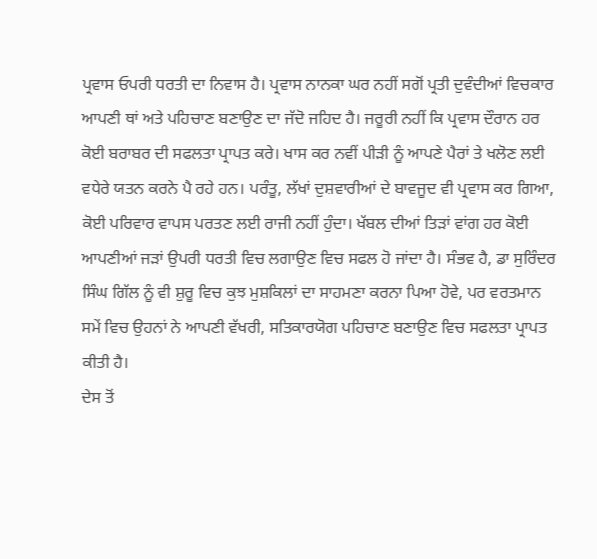ਪ੍ਰਵਾਸ ਓਪਰੀ ਧਰਤੀ ਦਾ ਨਿਵਾਸ ਹੈ। ਪ੍ਰਵਾਸ ਨਾਨਕਾ ਘਰ ਨਹੀਂ ਸਗੋਂ ਪ੍ਰਤੀ ਦੁਵੰਦੀਆਂ ਵਿਚਕਾਰ ਆਪਣੀ ਥਾਂ ਅਤੇ ਪਹਿਚਾਣ ਬਣਾਉਣ ਦਾ ਜੱਦੋ ਜਹਿਦ ਹੈ। ਜਰੂਰੀ ਨਹੀਂ ਕਿ ਪ੍ਰਵਾਸ ਦੌਰਾਨ ਹਰ ਕੋਈ ਬਰਾਬਰ ਦੀ ਸਫਲਤਾ ਪ੍ਰਾਪਤ ਕਰੇ। ਖਾਸ ਕਰ ਨਵੀਂ ਪੀੜੀ ਨੂੰ ਆਪਣੇ ਪੈਰਾਂ ਤੇ ਖਲੋਣ ਲਈ ਵਧੇਰੇ ਯਤਨ ਕਰਨੇ ਪੈ ਰਹੇ ਹਨ। ਪਰੰਤੂ, ਲੱਖਾਂ ਦੁਸ਼ਵਾਰੀਆਂ ਦੇ ਬਾਵਜੂਦ ਵੀ ਪ੍ਰਵਾਸ ਕਰ ਗਿਆ, ਕੋਈ ਪਰਿਵਾਰ ਵਾਪਸ ਪਰਤਣ ਲਈ ਰਾਜੀ ਨਹੀਂ ਹੁੰਦਾ। ਖੱਬਲ ਦੀਆਂ ਤਿੜਾਂ ਵਾਂਗ ਹਰ ਕੋਈ ਆਪਣੀਆਂ ਜੜਾਂ ਉਪਰੀ ਧਰਤੀ ਵਿਚ ਲਗਾਉਣ ਵਿਚ ਸਫਲ ਹੋ ਜਾਂਦਾ ਹੈ। ਸੰਭਵ ਹੈ, ਡਾ ਸੁਰਿੰਦਰ ਸਿੰਘ ਗਿੱਲ ਨੂੰ ਵੀ ਸ਼ੁਰੂ ਵਿਚ ਕੁਝ ਮੁਸ਼ਕਿਲਾਂ ਦਾ ਸਾਹਮਣਾ ਕਰਨਾ ਪਿਆ ਹੋਵੇ, ਪਰ ਵਰਤਮਾਨ ਸਮੇਂ ਵਿਚ ਉਹਨਾਂ ਨੇ ਆਪਣੀ ਵੱਖਰੀ, ਸਤਿਕਾਰਯੋਗ ਪਹਿਚਾਣ ਬਣਾਉਣ ਵਿਚ ਸਫਲਤਾ ਪ੍ਰਾਪਤ ਕੀਤੀ ਹੈ।
ਦੇਸ ਤੋਂ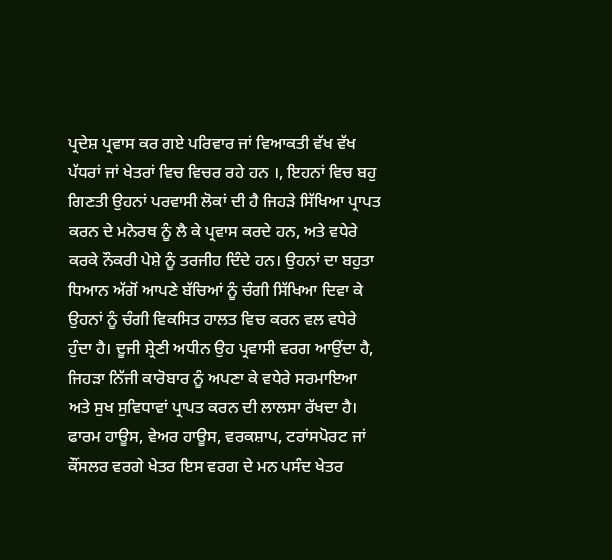ਪ੍ਰਦੇਸ਼ ਪ੍ਰਵਾਸ ਕਰ ਗਏ ਪਰਿਵਾਰ ਜਾਂ ਵਿਆਕਤੀ ਵੱਖ ਵੱਖ ਪੱਧਰਾਂ ਜਾਂ ਖੇਤਰਾਂ ਵਿਚ ਵਿਚਰ ਰਹੇ ਹਨ ।, ਇਹਨਾਂ ਵਿਚ ਬਹੁ ਗਿਣਤੀ ਉਹਨਾਂ ਪਰਵਾਸੀ ਲੋਕਾਂ ਦੀ ਹੈ ਜਿਹੜੇ ਸਿੱਖਿਆ ਪ੍ਰਾਪਤ ਕਰਨ ਦੇ ਮਨੋਰਥ ਨੂੰ ਲੈ ਕੇ ਪ੍ਰਵਾਸ ਕਰਦੇ ਹਨ, ਅਤੇ ਵਧੇਰੇ ਕਰਕੇ ਨੌਕਰੀ ਪੇਸ਼ੇ ਨੂੰ ਤਰਜੀਹ ਦਿੰਦੇ ਹਨ। ਉਹਨਾਂ ਦਾ ਬਹੁਤਾ ਧਿਆਨ ਅੱਗੋਂ ਆਪਣੇ ਬੱਚਿਆਂ ਨੂੰ ਚੰਗੀ ਸਿੱਖਿਆ ਦਿਵਾ ਕੇ ਉਹਨਾਂ ਨੂੰ ਚੰਗੀ ਵਿਕਸਿਤ ਹਾਲਤ ਵਿਚ ਕਰਨ ਵਲ ਵਧੇਰੇ ਹੁੰਦਾ ਹੈ। ਦੂਜੀ ਸ਼੍ਰੇਣੀ ਅਧੀਨ ਉਹ ਪ੍ਰਵਾਸੀ ਵਰਗ ਆਉਂਦਾ ਹੈ, ਜਿਹੜਾ ਨਿੱਜੀ ਕਾਰੋਬਾਰ ਨੂੰ ਅਪਣਾ ਕੇ ਵਧੇਰੇ ਸਰਮਾਇਆ ਅਤੇ ਸੁਖ ਸੁਵਿਧਾਵਾਂ ਪ੍ਰਾਪਤ ਕਰਨ ਦੀ ਲਾਲਸਾ ਰੱਖਦਾ ਹੈ। ਫਾਰਮ ਹਾਊਸ, ਵੇਅਰ ਹਾਊਸ, ਵਰਕਸ਼ਾਪ, ਟਰਾਂਸਪੋਰਟ ਜਾਂ ਕੌਂਸਲਰ ਵਰਗੇ ਖੇਤਰ ਇਸ ਵਰਗ ਦੇ ਮਨ ਪਸੰਦ ਖੇਤਰ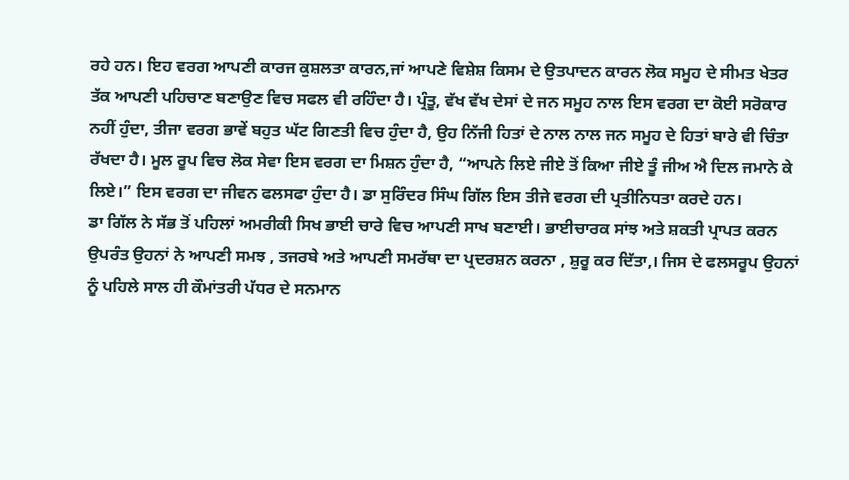ਰਹੇ ਹਨ। ਇਹ ਵਰਗ ਆਪਣੀ ਕਾਰਜ ਕੁਸ਼ਲਤਾ ਕਾਰਨ,ਜਾਂ ਆਪਣੇ ਵਿਸ਼ੇਸ਼ ਕਿਸਮ ਦੇ ਉਤਪਾਦਨ ਕਾਰਨ ਲੋਕ ਸਮੂਹ ਦੇ ਸੀਮਤ ਖੇਤਰ ਤੱਕ ਆਪਣੀ ਪਹਿਚਾਣ ਬਣਾਉਣ ਵਿਚ ਸਫਲ ਵੀ ਰਹਿੰਦਾ ਹੈ। ਪ੍ਰੰਤੂ, ਵੱਖ ਵੱਖ ਦੇਸਾਂ ਦੇ ਜਨ ਸਮੂਹ ਨਾਲ ਇਸ ਵਰਗ ਦਾ ਕੋਈ ਸਰੋਕਾਰ ਨਹੀਂ ਹੁੰਦਾ, ਤੀਜਾ ਵਰਗ ਭਾਵੇਂ ਬਹੁਤ ਘੱਟ ਗਿਣਤੀ ਵਿਚ ਹੁੰਦਾ ਹੈ, ਉਹ ਨਿੱਜੀ ਹਿਤਾਂ ਦੇ ਨਾਲ ਨਾਲ ਜਨ ਸਮੂਹ ਦੇ ਹਿਤਾਂ ਬਾਰੇ ਵੀ ਚਿੰਤਾ ਰੱਖਦਾ ਹੈ। ਮੂਲ ਰੂਪ ਵਿਚ ਲੋਕ ਸੇਵਾ ਇਸ ਵਰਗ ਦਾ ਮਿਸ਼ਨ ਹੁੰਦਾ ਹੈ, “ਆਪਨੇ ਲਿਏ ਜੀਏ ਤੋਂ ਕਿਆ ਜੀਏ ਤੂੰ ਜੀਅ ਐ ਦਿਲ ਜਮਾਨੇ ਕੇ ਲਿਏ।” ਇਸ ਵਰਗ ਦਾ ਜੀਵਨ ਫਲਸਫਾ ਹੁੰਦਾ ਹੈ। ਡਾ ਸੁਰਿੰਦਰ ਸਿੰਘ ਗਿੱਲ ਇਸ ਤੀਜੇ ਵਰਗ ਦੀ ਪ੍ਰਤੀਨਿਧਤਾ ਕਰਦੇ ਹਨ।
ਡਾ ਗਿੱਲ ਨੇ ਸੱਭ ਤੋਂ ਪਹਿਲਾਂ ਅਮਰੀਕੀ ਸਿਖ ਭਾਈ ਚਾਰੇ ਵਿਚ ਆਪਣੀ ਸਾਖ ਬਣਾਈ। ਭਾਈਚਾਰਕ ਸਾਂਝ ਅਤੇ ਸ਼ਕਤੀ ਪ੍ਰਾਪਤ ਕਰਨ ਉਪਰੰਤ ਉਹਨਾਂ ਨੇ ਆਪਣੀ ਸਮਝ , ਤਜਰਬੇ ਅਤੇ ਆਪਣੀ ਸਮਰੱਥਾ ਦਾ ਪ੍ਰਦਰਸ਼ਨ ਕਰਨਾ , ਸ਼ੁਰੂ ਕਰ ਦਿੱਤਾ,। ਜਿਸ ਦੇ ਫਲਸਰੂਪ ਉਹਨਾਂ ਨੂੰ ਪਹਿਲੇ ਸਾਲ ਹੀ ਕੌਮਾਂਤਰੀ ਪੱਧਰ ਦੇ ਸਨਮਾਨ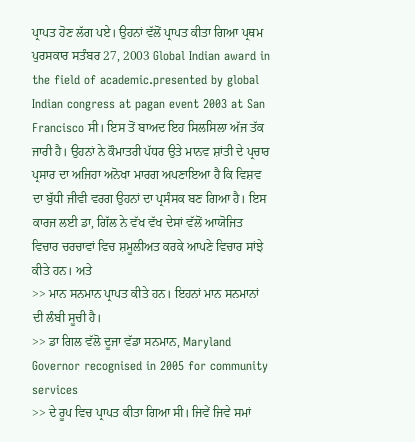ਪ੍ਰਾਪਤ ਹੋਣ ਲੱਗ ਪਏ। ਉਹਨਾਂ ਵੱਲੋਂ ਪ੍ਰਾਪਤ ਕੀਤਾ ਗਿਆ ਪ੍ਰਥਮ ਪੁਰਸਕਾਰ ਸਤੰਬਰ 27, 2003 Global Indian award in the field of academic.presented by global Indian congress at pagan event 2003 at San Francisco ਸੀ। ਇਸ ਤੋਂ ਬਾਅਦ ਇਹ ਸਿਲਸਿਲਾ ਅੱਜ ਤੱਕ ਜਾਰੀ ਹੈ। ਉਹਨਾਂ ਨੇ ਕੌਮਾਤਰੀ ਪੱਧਰ ਉਤੇ ਮਾਨਵ ਸ਼ਾਂਤੀ ਦੇ ਪ੍ਰਚਾਰ ਪ੍ਰਸਾਰ ਦਾ ਅਜਿਹਾ ਅਨੋਖਾ ਮਾਰਗ ਅਪਣਾਇਆ ਹੈ ਕਿ ਵਿਸ਼ਵ ਦਾ ਬੁੱਧੀ ਜੀਵੀ ਵਰਗ ਉਹਨਾਂ ਦਾ ਪ੍ਰਸੰਸਕ ਬਣ ਗਿਆ ਹੈ। ਇਸ ਕਾਰਜ ਲਈ ਡਾ, ਗਿੱਲ ਨੇ ਵੱਖ ਵੱਖ ਦੇਸਾਂ ਵੱਲੋਂ ਆਯੋਜਿਤ ਵਿਚਾਰ ਚਰਚਾਵਾਂ ਵਿਚ ਸ਼ਮੂਲੀਅਤ ਕਰਕੇ ਆਪਣੇ ਵਿਚਾਰ ਸਾਂਝੇ ਕੀਤੇ ਹਨ। ਅਤੇ
>> ਮਾਨ ਸਨਮਾਨ ਪ੍ਰਾਪਤ ਕੀਤੇ ਹਨ। ਇਹਨਾਂ ਮਾਨ ਸਨਮਾਨਾਂ ਦੀ ਲੰਬੀ ਸੂਚੀ ਹੈ।
>> ਡਾ ਗਿਲ ਵੱਲੋ ਦੂਜਾ ਵੱਡਾ ਸਨਮਾਨ, Maryland Governor recognised in 2005 for community services
>> ਦੇ ਰੂਪ ਵਿਚ ਪ੍ਰਾਪਤ ਕੀਤਾ ਗਿਆ ਸੀ। ਜਿਵੇਂ ਜਿਵੇ ਸਮਾਂ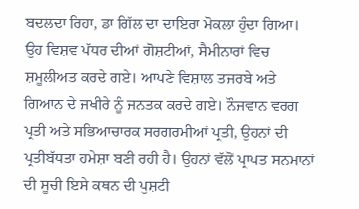ਬਦਲਦਾ ਰਿਹਾ, ਡਾ ਗਿੱਲ ਦਾ ਦਾਇਰਾ ਮੋਕਲਾ ਹੁੰਦਾ ਗਿਆ। ਉਹ ਵਿਸ਼ਵ ਪੱਧਰ ਦੀਆਂ ਗੋਸ਼ਟੀਆਂ, ਸੈਮੀਨਾਰਾਂ ਵਿਚ ਸ਼ਮੂਲੀਅਤ ਕਰਦੇ ਗਏ। ਆਪਣੇ ਵਿਸ਼ਾਲ ਤਜਰਬੇ ਅਤੇ ਗਿਆਨ ਦੇ ਜਖੀਰੇ ਨੂੰ ਜਨਤਕ ਕਰਦੇ ਗਏ। ਨੌਜਵਾਨ ਵਰਗ ਪ੍ਰਤੀ ਅਤੇ ਸਭਿਆਚਾਰਕ ਸਰਗਰਮੀਆਂ ਪ੍ਰਤੀ, ਉਹਨਾਂ ਦੀ ਪ੍ਰਤੀਬੱਧਤਾ ਹਮੇਸ਼ਾ ਬਣੀ ਰਹੀ ਹੈ। ਉਹਨਾਂ ਵੱਲੋਂ ਪ੍ਰਾਪਤ ਸਨਮਾਨਾਂ ਦੀ ਸੂਚੀ ਇਸੇ ਕਥਨ ਦੀ ਪੁਸ਼ਟੀ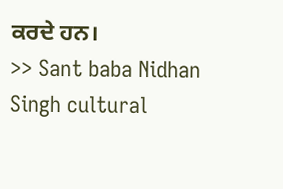ਕਰਦੇ ਹਨ।
>> Sant baba Nidhan Singh cultural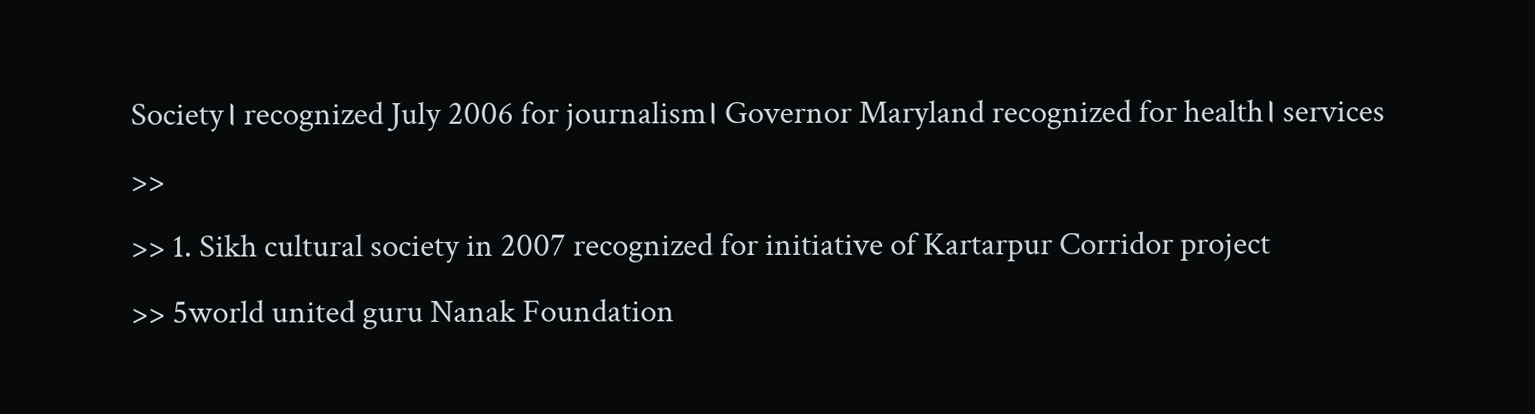Society। recognized July 2006 for journalism। Governor Maryland recognized for health। services
>>
>> 1. Sikh cultural society in 2007 recognized for initiative of Kartarpur Corridor project
>> 5world united guru Nanak Foundation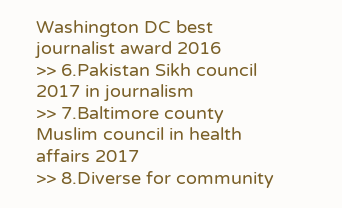Washington DC best journalist award 2016
>> 6.Pakistan Sikh council 2017 in journalism
>> 7.Baltimore county Muslim council in health affairs 2017
>> 8.Diverse for community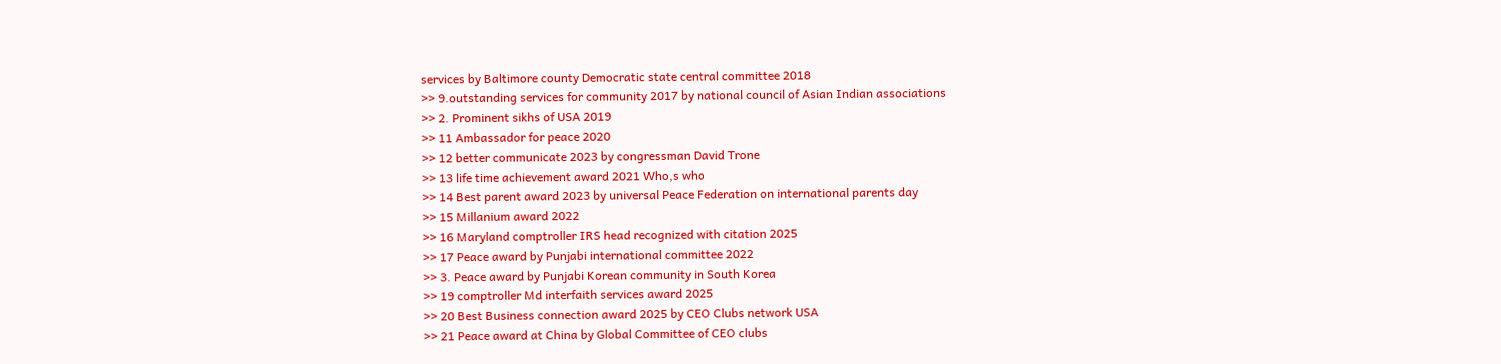services by Baltimore county Democratic state central committee 2018
>> 9.outstanding services for community 2017 by national council of Asian Indian associations
>> 2. Prominent sikhs of USA 2019
>> 11 Ambassador for peace 2020
>> 12 better communicate 2023 by congressman David Trone
>> 13 life time achievement award 2021 Who,s who
>> 14 Best parent award 2023 by universal Peace Federation on international parents day
>> 15 Millanium award 2022
>> 16 Maryland comptroller IRS head recognized with citation 2025
>> 17 Peace award by Punjabi international committee 2022
>> 3. Peace award by Punjabi Korean community in South Korea
>> 19 comptroller Md interfaith services award 2025
>> 20 Best Business connection award 2025 by CEO Clubs network USA
>> 21 Peace award at China by Global Committee of CEO clubs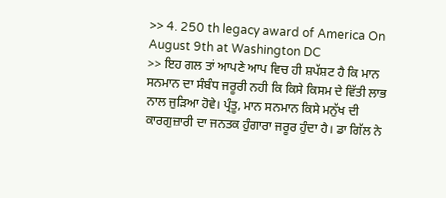>> 4. 250 th legacy award of America On August 9th at Washington DC
>> ਇਹ ਗਲ ਤਾਂ ਆਪਣੇ ਆਪ ਵਿਚ ਹੀ ਸ਼ਪੱਸ਼ਟ ਹੈ ਕਿ ਮਾਨ ਸਨਮਾਨ ਦਾ ਸੰਬੰਧ ਜਰੂਰੀ ਨਹੀ ਕਿ ਕਿਸੇ ਕਿਸਮ ਦੇ ਵਿੱਤੀ ਲਾਭ ਨਾਲ ਜੁੜਿਆ ਹੋਵੇ। ਪ੍ਰੰਤੂ, ਮਾਨ ਸਨਮਾਨ ਕਿਸੇ ਮਨੁੱਖ ਦੀ ਕਾਰਗੁਜ਼ਾਰੀ ਦਾ ਜਨਤਕ ਹੁੰਗਾਰਾ ਜਰੂਰ ਹੁੰਦਾ ਹੈ। ਡਾ ਗਿੱਲ ਨੇ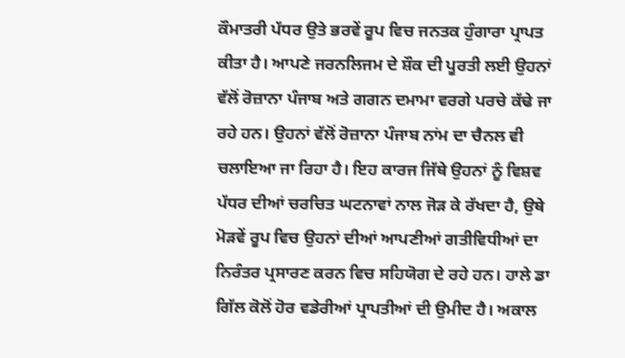ਕੌਮਾਤਰੀ ਪੱਧਰ ਉਤੇ ਭਰਵੇਂ ਰੂਪ ਵਿਚ ਜਨਤਕ ਹੁੰਗਾਰਾ ਪ੍ਰਾਪਤ ਕੀਤਾ ਹੈ। ਆਪਣੇ ਜਰਨਲਿਜਮ ਦੇ ਸ਼ੌਕ ਦੀ ਪੂਰਤੀ ਲਈ ਉਹਨਾਂ ਵੱਲੋਂ ਰੋਜ਼ਾਨਾ ਪੰਜਾਬ ਅਤੇ ਗਗਨ ਦਮਾਮਾ ਵਰਗੇ ਪਰਚੇ ਕੱਢੇ ਜਾ ਰਹੇ ਹਨ। ਉਹਨਾਂ ਵੱਲੋਂ ਰੋਜ਼ਾਨਾ ਪੰਜਾਬ ਨਾਂਮ ਦਾ ਚੈਨਲ ਵੀ ਚਲਾਇਆ ਜਾ ਰਿਹਾ ਹੈ। ਇਹ ਕਾਰਜ ਜਿੱਥੇ ਉਹਨਾਂ ਨੂੰ ਵਿਸ਼ਵ ਪੱਧਰ ਦੀਆਂ ਚਰਚਿਤ ਘਟਨਾਵਾਂ ਨਾਲ ਜੋੜ ਕੇ ਰੱਖਦਾ ਹੈ, ਉਥੇ ਮੋੜਵੇਂ ਰੂਪ ਵਿਚ ਉਹਨਾਂ ਦੀਆਂ ਆਪਣੀਆਂ ਗਤੀਵਿਧੀਆਂ ਦਾ ਨਿਰੰਤਰ ਪ੍ਰਸਾਰਣ ਕਰਨ ਵਿਚ ਸਹਿਯੋਗ ਦੇ ਰਹੇ ਹਨ। ਹਾਲੇ ਡਾ ਗਿੱਲ ਕੋਲੋਂ ਹੋਰ ਵਡੇਰੀਆਂ ਪ੍ਰਾਪਤੀਆਂ ਦੀ ਉਮੀਦ ਹੈ। ਅਕਾਲ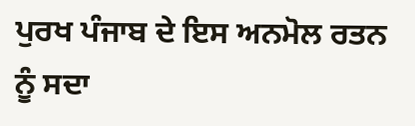ਪੁਰਖ ਪੰਜਾਬ ਦੇ ਇਸ ਅਨਮੋਲ ਰਤਨ ਨੂੰ ਸਦਾ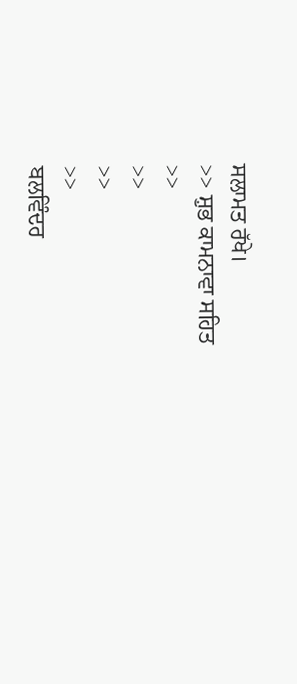ਸਲਾਮਤ ਰੱਖੇ।
>> ਸ਼ੁਭ ਕਾਮਨਾਵਾ ਸਹਿਤ
>>
>>
>>
>>
ਬਲਵਿੰਦਰ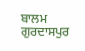ਬਾਲਮ ਗੁਰਦਾਸਪੁਰ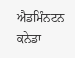ਐਡਮਿੰਨਟਨ ਕਨੇਡਾ